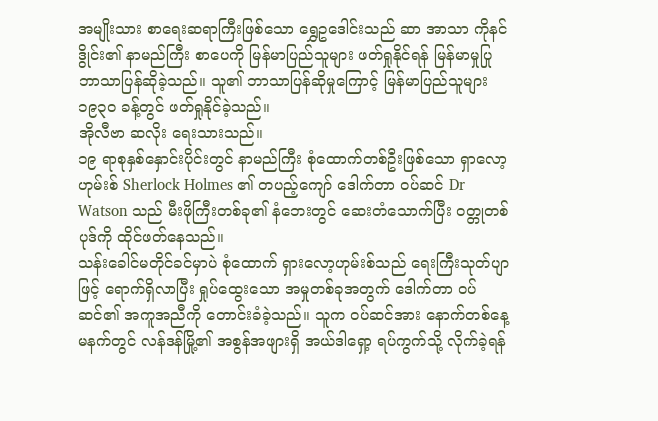အမျိုးသား စာရေးဆရာကြီးဖြစ်သော ရွှေဥဒေါင်းသည် ဆာ အာသာ ကိုနင်ဒွိုင်း၏ နာမည်ကြီး စာပေကို မြန်မာပြည်သူများ ဖတ်ရှုနိုင်ရန် မြန်မာမှုပြု ဘာသာပြန်ဆိုခဲ့သည်။ သူ၏ ဘာသာပြန်ဆိုမှုကြောင့် မြန်မာပြည်သူများ ၁၉၃၀ ခန့်တွင် ဖတ်ရှုနိုင်ခဲ့သည်။
အိုလီဗာ ဆလိုး ရေးသားသည်။
၁၉ ရာစုနှစ်နှောင်းပိုင်းတွင် နာမည်ကြီး စုံထောက်တစ်ဦးဖြစ်သော ရှာလော့ဟုမ်းစ် Sherlock Holmes ၏ တပည့်ကျော် ဒေါက်တာ ဝပ်ဆင် Dr Watson သည် မီးဖိုကြီးတစ်ခု၏ နံဘေးတွင် ဆေးတံသောက်ပြီး ဝတ္တုတစ်ပုဒ်ကို ထိုင်ဖတ်နေသည်။
သန်းခေါင်မတိုင်ခင်မှာပဲ စုံထောက် ရှားလော့ဟုမ်းစ်သည် ရေးကြီးသုတ်ပျာဖြင့် ရောက်ရှိလာပြီး ရှုပ်ထွေးသော အမှုတစ်ခုအတွက် ဒေါက်တာ ဝပ်ဆင်၏ အကူအညီကို တောင်းခံခဲ့သည်။ သူက ဝပ်ဆင်အား နောက်တစ်နေ့ မနက်တွင် လန်ဒန်မြို့၏ အစွန်အဖျားရှိ အယ်ဒါရှော့ ရပ်ကွက်သို့ လိုက်ခဲ့ရန်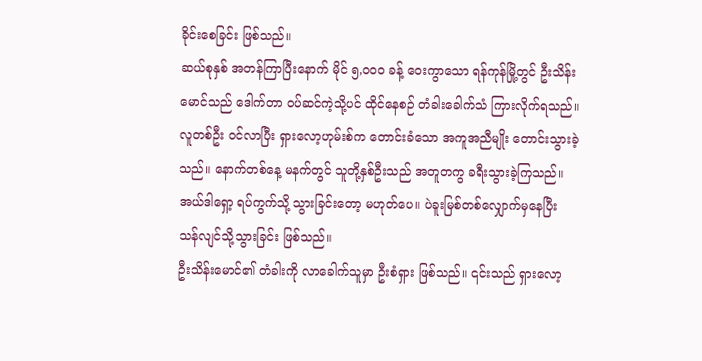ခိုင်းစေခြင်း ဖြစ်သည်။
ဆယ်စုနှစ် အတန်ကြာပြီးနောက် မိုင် ၅,၀၀၀ ခန့် ဝေးကွာသော ရန်ကုန်မြို့တွင် ဦးသိန်းမောင်သည် ဒေါက်တာ ဝပ်ဆင်ကဲ့သို့ပင် ထိုင်နေစဉ် တံခါးခေါက်သံ ကြားလိုက်ရသည်။ လူတစ်ဦး ဝင်လာပြီး ရှားလော့ဟုမ်းစ်က တောင်းခံသော အကူအညီမျိုး တောင်းသွားခဲ့သည်။ နောက်တစ်နေ့ မနက်တွင် သူတို့နှစ်ဦးသည် အတူတကွ ခရီးသွားခဲ့ကြသည်။ အယ်ဒါရှော့ ရပ်ကွက်သို့ သွားခြင်းတော့ မဟုတ်ပေ။ ပဲခူးမြစ်တစ်လျှောက်မှနေပြီး သန်လျင်သို့သွားခြင်း ဖြစ်သည်။
ဦးသိန်းမောင်၏ တံခါးကို လာခေါက်သူမှာ ဦးစံရှား ဖြစ်သည်။ ၎င်းသည် ရှားလော့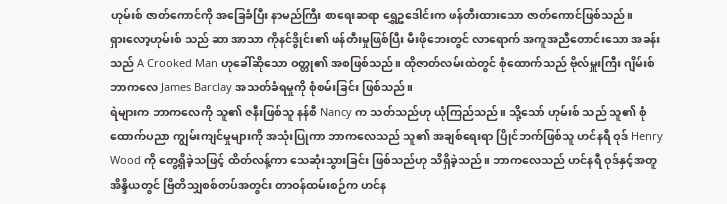ဟုမ်းစ် ဇာတ်ကောင်ကို အခြေခံပြီး နာမည်ကြီး စာရေးဆရာ ရွှေဥဒေါင်းက ဖန်တီးထားသော ဇာတ်ကောင်ဖြစ်သည်။
ရှားလော့ဟုမ်းစ် သည် ဆာ အာသာ ကိုနင်ဒွိုင်း၏ ဖန်တီးမှုဖြစ်ပြီး မီးဖိုဘေးတွင် လာရောက် အကူအညီတောင်းသော အခန်းသည် A Crooked Man ဟုခေါ်ဆိုသော ဝတ္တု၏ အစဖြစ်သည်။ ထိုဇာတ်လမ်းထဲတွင် စုံထောက်သည် ဗိုလ်မှူးကြီး ဂျိမ်းစ် ဘာကလေ James Barclay အသတ်ခံရမှုကို စုံစမ်းခြင်း ဖြစ်သည်။
ရဲများက ဘာကလေကို သူ၏ ဇနီးဖြစ်သူ နန်စီ Nancy က သတ်သည်ဟု ယုံကြည်သည်။ သို့သော် ဟုမ်းစ် သည် သူ၏ စုံထောက်ပညာ ကျွမ်းကျင်မှုများကို အသုံးပြုကာ ဘာကလေသည် သူ၏ အချစ်ရေးရာ ပြိုင်ဘက်ဖြစ်သူ ဟင်နရီ ဝုဒ် Henry Wood ကို တွေ့ရှိခဲ့သဖြင့် ထိတ်လန့်ကာ သေဆုံးသွားခြင်း ဖြစ်သည်ဟု သိရှိခဲ့သည်။ ဘာကလေသည် ဟင်နရီ ဝုဒ်နှင့်အတူ အိန္ဒိယတွင် ဗြိတိသျှစစ်တပ်အတွင်း တာဝန်ထမ်းစဉ်က ဟင်န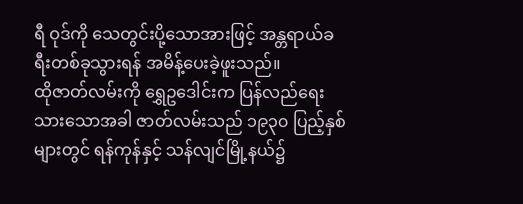ရီ ဝုဒ်ကို သေတွင်းပို့သောအားဖြင့် အန္တရာယ်ခရီးတစ်ခုသွားရန် အမိန့်ပေးခဲ့ဖူးသည်။
ထိုဇာတ်လမ်းကို ရွှေဥဒေါင်းက ပြန်လည်ရေးသားသောအခါ ဇာတ်လမ်းသည် ၁၉၃၀ ပြည့်နှစ်များတွင် ရန်ကုန်နှင့် သန်လျင်မြို့နယ်၌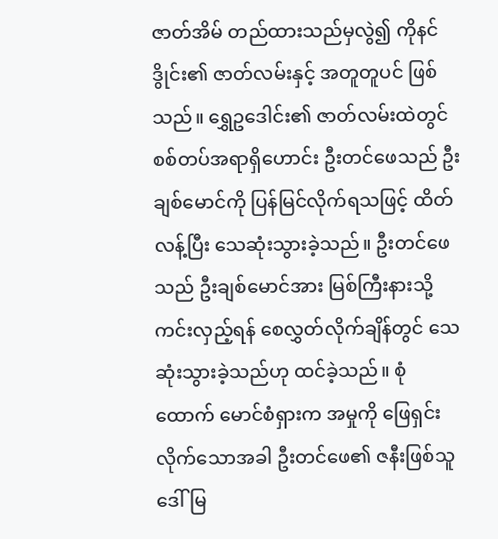ဇာတ်အိမ် တည်ထားသည်မှလွဲ၍ ကိုနင်ဒွိုင်း၏ ဇာတ်လမ်းနှင့် အတူတူပင် ဖြစ်သည်။ ရွှေဥဒေါင်း၏ ဇာတ်လမ်းထဲတွင် စစ်တပ်အရာရှိဟောင်း ဦးတင်ဖေသည် ဦးချစ်မောင်ကို ပြန်မြင်လိုက်ရသဖြင့် ထိတ်လန့်ပြီး သေဆုံးသွားခဲ့သည်။ ဦးတင်ဖေသည် ဦးချစ်မောင်အား မြစ်ကြီးနားသို့ ကင်းလှည့်ရန် စေလွှတ်လိုက်ချိန်တွင် သေဆုံးသွားခဲ့သည်ဟု ထင်ခဲ့သည်။ စုံထောက် မောင်စံရှားက အမှုကို ဖြေရှင်းလိုက်သောအခါ ဦးတင်ဖေ၏ ဇနီးဖြစ်သူ ဒေါ်မြ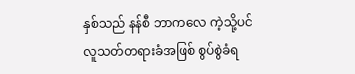နှစ်သည် နန်စီ ဘာကလေ ကဲ့သို့ပင် လူသတ်တရားခံအဖြစ် စွပ်စွဲခံရ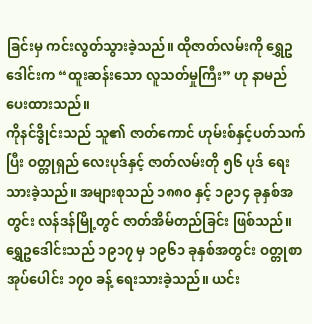ခြင်းမှ ကင်းလွတ်သွားခဲ့သည်။ ထိုဇာတ်လမ်းကို ရွှေဥဒေါင်းက “ထူးဆန်းသော လူသတ်မှုကြီး” ဟု နာမည်ပေးထားသည်။
ကိုနင်ဒွိုင်းသည် သူ၏ ဇာတ်ကောင် ဟုမ်းစ်နှင့်ပတ်သက်ပြီး ဝတ္တုရှည် လေးပုဒ်နှင့် ဇာတ်လမ်းတို ၅၆ ပုဒ် ရေးသားခဲ့သည်။ အများစုသည် ၁၈၈၀ နှင့် ၁၉၁၄ ခုနှစ်အတွင်း လန်ဒန်မြို့တွင် ဇာတ်အိမ်တည်ခြင်း ဖြစ်သည်။
ရွှေဥဒေါင်းသည် ၁၉၁၇ မှ ၁၉၆၁ ခုနှစ်အတွင်း ဝတ္တုစာအုပ်ပေါင်း ၁၇၀ ခန့် ရေးသားခဲ့သည်။ ယင်း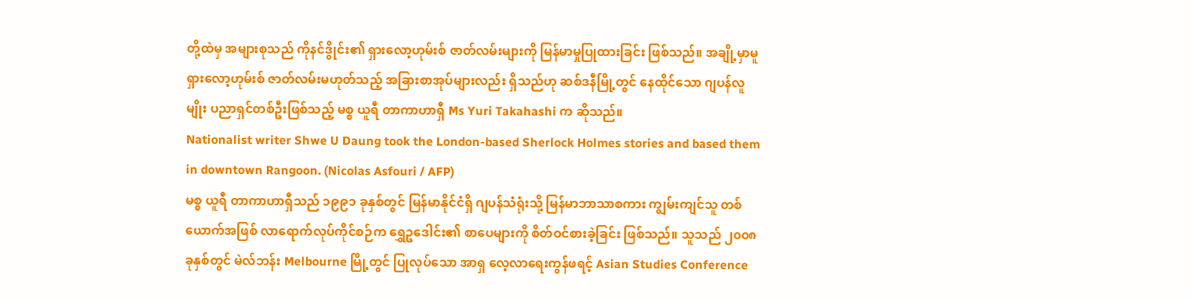တို့ထဲမှ အများစုသည် ကိုနင်ဒွိုင်း၏ ရှားလော့ဟုမ်းစ် ဇာတ်လမ်းများကို မြန်မာမှုပြုထားခြင်း ဖြစ်သည်။ အချို့မှာမူ ရှားလော့ဟုမ်းစ် ဇာတ်လမ်းမဟုတ်သည့် အခြားစာအုပ်များလည်း ရှိသည်ဟု ဆစ်ဒနီမြို့တွင် နေထိုင်သော ဂျပန်လူမျိုး ပညာရှင်တစ်ဦးဖြစ်သည့် မစ္စ ယူရီ တာကာဟာရှီ Ms Yuri Takahashi က ဆိုသည်။
Nationalist writer Shwe U Daung took the London-based Sherlock Holmes stories and based them in downtown Rangoon. (Nicolas Asfouri / AFP)
မစ္စ ယူရီ တာကာဟာရှီသည် ၁၉၉၁ ခုနှစ်တွင် မြန်မာနိုင်ငံရှိ ဂျပန်သံရုံးသို့ မြန်မာဘာသာစကား ကျွမ်းကျင်သူ တစ်ယောက်အဖြစ် လာရောက်လုပ်ကိုင်စဉ်က ရွှေဥဒေါင်း၏ စာပေများကို စိတ်ဝင်စားခဲ့ခြင်း ဖြစ်သည်။ သူသည် ၂၀၀၈ ခုနှစ်တွင် မဲလ်ဘန်း Melbourne မြို့တွင် ပြုလုပ်သော အာရှ လေ့လာရေးကွန်ဖရင့် Asian Studies Conference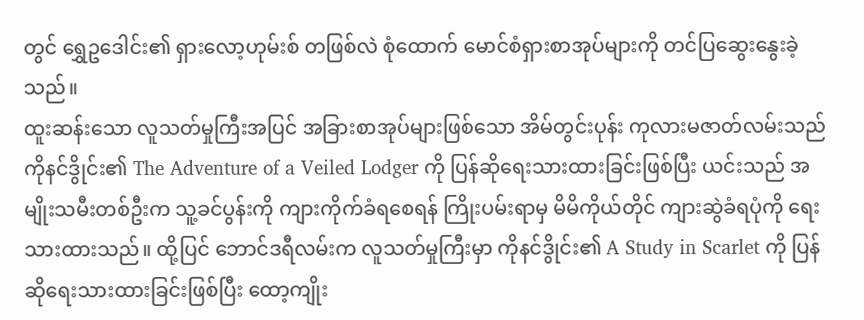တွင် ရွှေဥဒေါင်း၏ ရှားလော့ဟုမ်းစ် တဖြစ်လဲ စုံထောက် မောင်စံရှားစာအုပ်များကို တင်ပြဆွေးနွေးခဲ့သည်။
ထူးဆန်းသော လူသတ်မှုကြီးအပြင် အခြားစာအုပ်များဖြစ်သော အိမ်တွင်းပုန်း ကုလားမဇာတ်လမ်းသည် ကိုနင်ဒွိုင်း၏ The Adventure of a Veiled Lodger ကို ပြန်ဆိုရေးသားထားခြင်းဖြစ်ပြီး ယင်းသည် အမျိုးသမီးတစ်ဦးက သူ့ခင်ပွန်းကို ကျားကိုက်ခံရစေရန် ကြိုးပမ်းရာမှ မိမိကိုယ်တိုင် ကျားဆွဲခံရပုံကို ရေးသားထားသည်။ ထို့ပြင် ဘောင်ဒရီလမ်းက လူသတ်မှုကြီးမှာ ကိုနင်ဒွိုင်း၏ A Study in Scarlet ကို ပြန်ဆိုရေးသားထားခြင်းဖြစ်ပြီး ထော့ကျိုး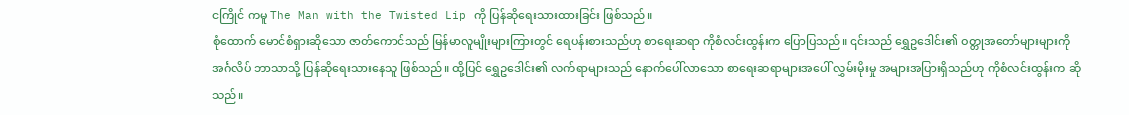ငကြိုင် ကမူ The Man with the Twisted Lip ကို ပြန်ဆိုရေးသားထားခြင်း ဖြစ်သည်။
စုံထောက် မောင်စံရှားဆိုသော ဇာတ်ကောင်သည် မြန်မာလူမျိုးများကြားတွင် ရေပန်းစားသည်ဟု စာရေးဆရာ ကိုစံလင်းထွန်းက ပြောပြသည်။ ၎င်းသည် ရွှေဥဒေါင်း၏ ဝတ္တုအတော်များများကို အင်္ဂလိပ် ဘာသာသို့ ပြန်ဆိုရေးသားနေသူ ဖြစ်သည်။ ထို့ပြင် ရွှေဥဒေါင်း၏ လက်ရာများသည် နောက်ပေါ်လာသော စာရေးဆရာများအပေါ် လွှမ်းမိုးမှု အများအပြားရှိသည်ဟု ကိုစံလင်းထွန်းက ဆိုသည်။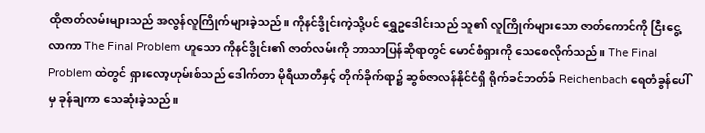ထိုဇာတ်လမ်းများသည် အလွန်လူကြိုက်များခဲ့သည်။ ကိုနင်ဒွိုင်းကဲ့သို့ပင် ရွှေဥဒေါင်းသည် သူ၏ လူကြိုက်များသော ဇာတ်ကောင်ကို ငြီးငွေ့လာကာ The Final Problem ဟူသော ကိုနင်ဒွိုင်း၏ ဇာတ်လမ်းကို ဘာသာပြန်ဆိုရာတွင် မောင်စံရှားကို သေစေလိုက်သည်။ The Final Problem ထဲတွင် ရှားလော့ဟုမ်းစ်သည် ဒေါက်တာ မိုရီယာတီနှင့် တိုက်ခိုက်ရာ၌ ဆွစ်ဇာလန်နိုင်ငံရှိ ရိုက်ခင်ဘတ်ခ် Reichenbach ရေတံခွန်ပေါ်မှ ခုန်ချကာ သေဆုံးခဲ့သည်။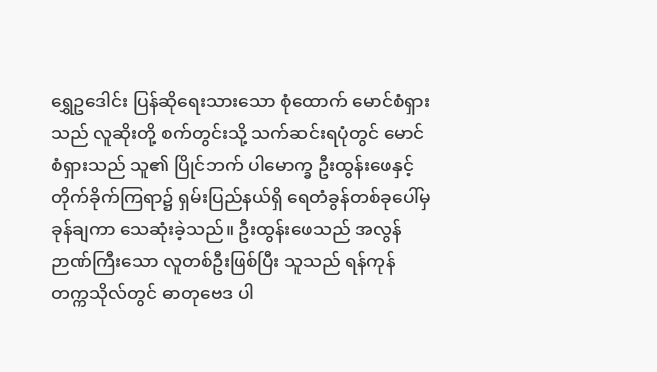ရွှေဥဒေါင်း ပြန်ဆိုရေးသားသော စုံထောက် မောင်စံရှားသည် လူဆိုးတို့ စက်တွင်းသို့ သက်ဆင်းရပုံတွင် မောင်စံရှားသည် သူ၏ ပြိုင်ဘက် ပါမောက္ခ ဦးထွန်းဖေနှင့် တိုက်ခိုက်ကြရာ၌ ရှမ်းပြည်နယ်ရှိ ရေတံခွန်တစ်ခုပေါ်မှ ခုန်ချကာ သေဆုံးခဲ့သည်။ ဦးထွန်းဖေသည် အလွန်ဉာဏ်ကြီးသော လူတစ်ဦးဖြစ်ပြီး သူသည် ရန်ကုန်တက္ကသိုလ်တွင် ဓာတုဗေဒ ပါ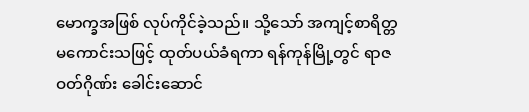မောက္ခအဖြစ် လုပ်ကိုင်ခဲ့သည်။ သို့သော် အကျင့်စာရိတ္တ မကောင်းသဖြင့် ထုတ်ပယ်ခံရကာ ရန်ကုန်မြို့တွင် ရာဇဝတ်ဂိုဏ်း ခေါင်းဆောင်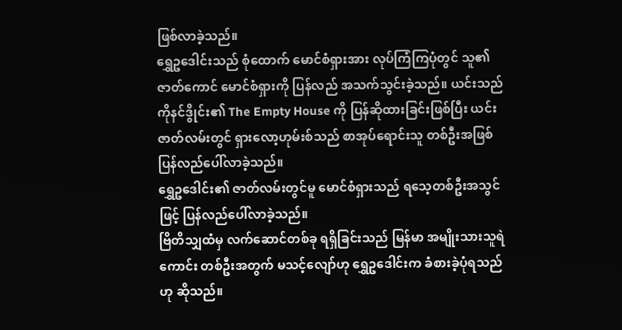ဖြစ်လာခဲ့သည်။
ရွှေဥဒေါင်းသည် စုံထောက် မောင်စံရှားအား လုပ်ကြံကြပုံတွင် သူ၏ ဇာတ်ကောင် မောင်စံရှားကို ပြန်လည် အသက်သွင်းခဲ့သည်။ ယင်းသည် ကိုနင်ဒွိုင်း၏ The Empty House ကို ပြန်ဆိုထားခြင်းဖြစ်ပြီး ယင်းဇာတ်လမ်းတွင် ရှားလော့ဟုမ်းစ်သည် စာအုပ်ရောင်းသူ တစ်ဦးအဖြစ် ပြန်လည်ပေါ်လာခဲ့သည်။
ရွှေဥဒေါင်း၏ ဇာတ်လမ်းတွင်မူ မောင်စံရှားသည် ရသေ့တစ်ဦးအသွင်ဖြင့် ပြန်လည်ပေါ်လာခဲ့သည်။
ဗြိတိသျှထံမှ လက်ဆောင်တစ်ခု ရရှိခြင်းသည် မြန်မာ အမျိုးသားသူရဲကောင်း တစ်ဦးအတွက် မသင့်လျော်ဟု ရွှေဥဒေါင်းက ခံစားခဲ့ပုံရသည်ဟု ဆိုသည်။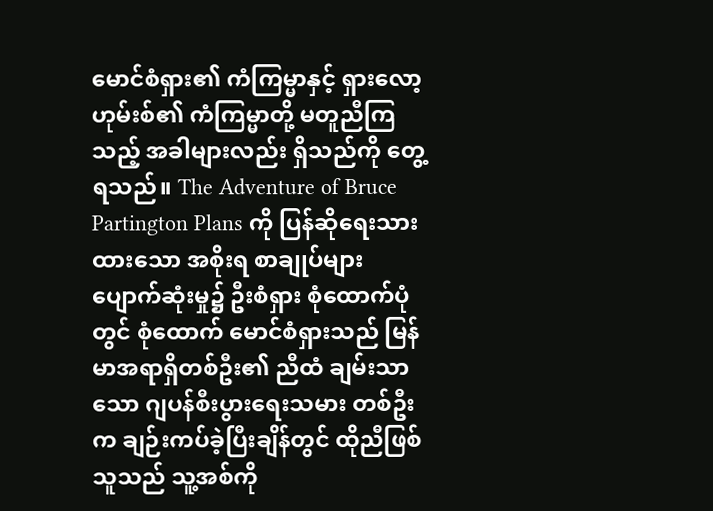မောင်စံရှား၏ ကံကြမ္မာနှင့် ရှားလော့ဟုမ်းစ်၏ ကံကြမ္မာတို့ မတူညီကြသည့် အခါများလည်း ရှိသည်ကို တွေ့ရသည်။ The Adventure of Bruce Partington Plans ကို ပြန်ဆိုရေးသားထားသော အစိုးရ စာချုပ်များ ပျောက်ဆုံးမှု၌ ဦးစံရှား စုံထောက်ပုံတွင် စုံထောက် မောင်စံရှားသည် မြန်မာအရာရှိတစ်ဦး၏ ညီထံ ချမ်းသာသော ဂျပန်စီးပွားရေးသမား တစ်ဦးက ချဉ်းကပ်ခဲ့ပြီးချိန်တွင် ထိုညီဖြစ်သူသည် သူ့အစ်ကို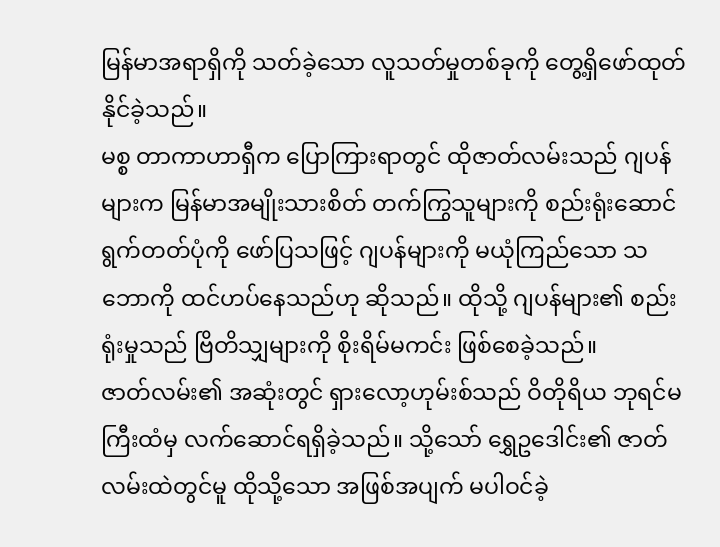မြန်မာအရာရှိကို သတ်ခဲ့သော လူသတ်မှုတစ်ခုကို တွေ့ရှိဖော်ထုတ်နိုင်ခဲ့သည်။
မစ္စ တာကာဟာရှီက ပြောကြားရာတွင် ထိုဇာတ်လမ်းသည် ဂျပန်များက မြန်မာအမျိုးသားစိတ် တက်ကြွသူများကို စည်းရုံးဆောင်ရွက်တတ်ပုံကို ဖော်ပြသဖြင့် ဂျပန်များကို မယုံကြည်သော သဘောကို ထင်ဟပ်နေသည်ဟု ဆိုသည်။ ထိုသို့ ဂျပန်များ၏ စည်းရုံးမှုသည် ဗြိတိသျှများကို စိုးရိမ်မကင်း ဖြစ်စေခဲ့သည်။
ဇာတ်လမ်း၏ အဆုံးတွင် ရှားလော့ဟုမ်းစ်သည် ဝိတိုရိယ ဘုရင်မကြီးထံမှ လက်ဆောင်ရရှိခဲ့သည်။ သို့သော် ရွှေဥဒေါင်း၏ ဇာတ်လမ်းထဲတွင်မူ ထိုသို့သော အဖြစ်အပျက် မပါဝင်ခဲ့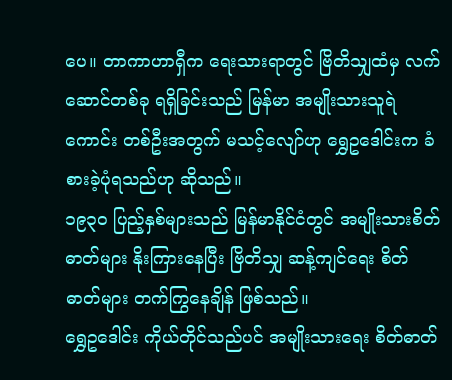ပေ။ တာကာဟာရှီက ရေးသားရာတွင် ဗြိတိသျှထံမှ လက်ဆောင်တစ်ခု ရရှိခြင်းသည် မြန်မာ အမျိုးသားသူရဲကောင်း တစ်ဦးအတွက် မသင့်လျော်ဟု ရွှေဥဒေါင်းက ခံစားခဲ့ပုံရသည်ဟု ဆိုသည်။
၁၉၃၀ ပြည့်နှစ်များသည် မြန်မာနိုင်ငံတွင် အမျိုးသားစိတ်ဓာတ်များ နိုးကြားနေပြီး ဗြိတိသျှ ဆန့်ကျင်ရေး စိတ်ဓာတ်များ တက်ကြွနေချိန် ဖြစ်သည်။
ရွှေဥဒေါင်း ကိုယ်တိုင်သည်ပင် အမျိုးသားရေး စိတ်ဓာတ်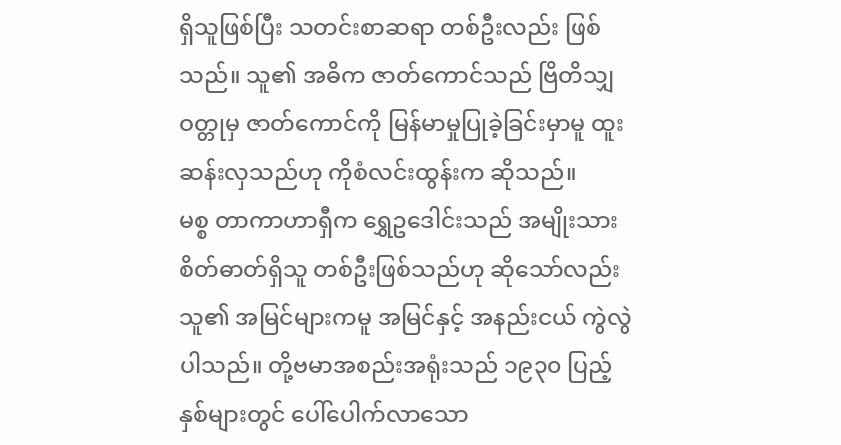ရှိသူဖြစ်ပြီး သတင်းစာဆရာ တစ်ဦးလည်း ဖြစ်သည်။ သူ၏ အဓိက ဇာတ်ကောင်သည် ဗြိတိသျှဝတ္တုမှ ဇာတ်ကောင်ကို မြန်မာမှုပြုခဲ့ခြင်းမှာမူ ထူးဆန်းလှသည်ဟု ကိုစံလင်းထွန်းက ဆိုသည်။
မစ္စ တာကာဟာရှီက ရွှေဥဒေါင်းသည် အမျိုးသားစိတ်ဓာတ်ရှိသူ တစ်ဦးဖြစ်သည်ဟု ဆိုသော်လည်း သူ၏ အမြင်များကမူ အမြင်နှင့် အနည်းငယ် ကွဲလွဲပါသည်။ တို့ဗမာအစည်းအရုံးသည် ၁၉၃၀ ပြည့်နှစ်များတွင် ပေါ်ပေါက်လာသော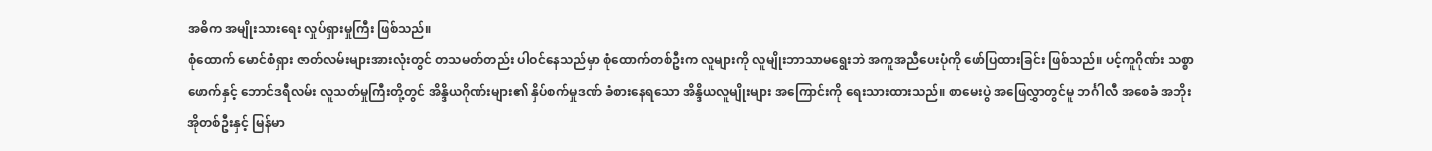အဓိက အမျိုးသားရေး လှုပ်ရှားမှုကြီး ဖြစ်သည်။
စုံထောက် မောင်စံရှား ဇာတ်လမ်းများအားလုံးတွင် တသမတ်တည်း ပါဝင်နေသည်မှာ စုံထောက်တစ်ဦးက လူများကို လူမျိုးဘာသာမရွေးဘဲ အကူအညီပေးပုံကို ဖော်ပြထားခြင်း ဖြစ်သည်။ ပင့်ကူဂိုဏ်း သစ္စာဖောက်နှင့် ဘောင်ဒရီလမ်း လူသတ်မှုကြီးတို့တွင် အိန္ဒိယဂိုဏ်းများ၏ နှိပ်စက်မှုဒဏ် ခံစားနေရသော အိန္ဒိယလူမျိုးများ အကြောင်းကို ရေးသားထားသည်။ စာမေးပွဲ အဖြေလွှာတွင်မူ ဘင်္ဂါလီ အစေခံ အဘိုးအိုတစ်ဦးနှင့် မြန်မာ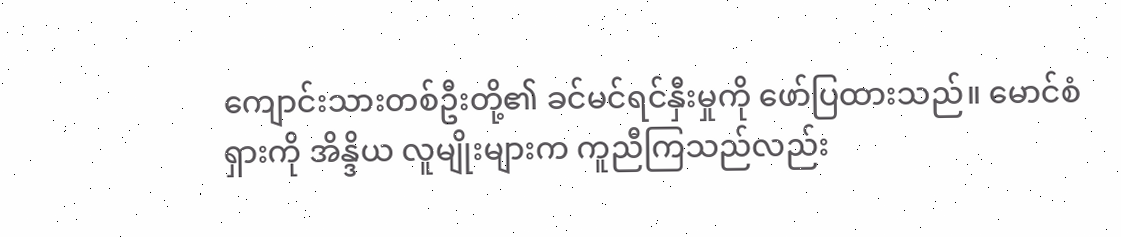ကျောင်းသားတစ်ဦးတို့၏ ခင်မင်ရင်နှီးမှုကို ဖော်ပြထားသည်။ မောင်စံရှားကို အိန္ဒိယ လူမျိုးများက ကူညီကြသည်လည်း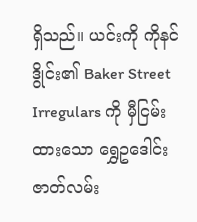ရှိသည်။ ယင်းကို ကိုနင်ဒွိုင်း၏ Baker Street Irregulars ကို မှီငြမ်းထားသော ရွှေဥဒေါင်း ဇာတ်လမ်း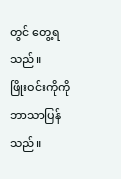တွင် တွေ့ရသည်။
ဖြိုးဝင်းကိုကို ဘာသာပြန်သည်။